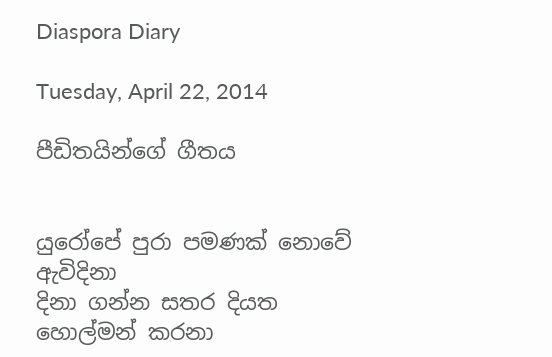Diaspora Diary

Tuesday, April 22, 2014

පීඩිතයින්ගේ ගීතය


යුරෝපේ පුරා පමණක් නොවේ ඇවිදිනා
දිනා ගන්න සතර දියත හොල්මන් කරනා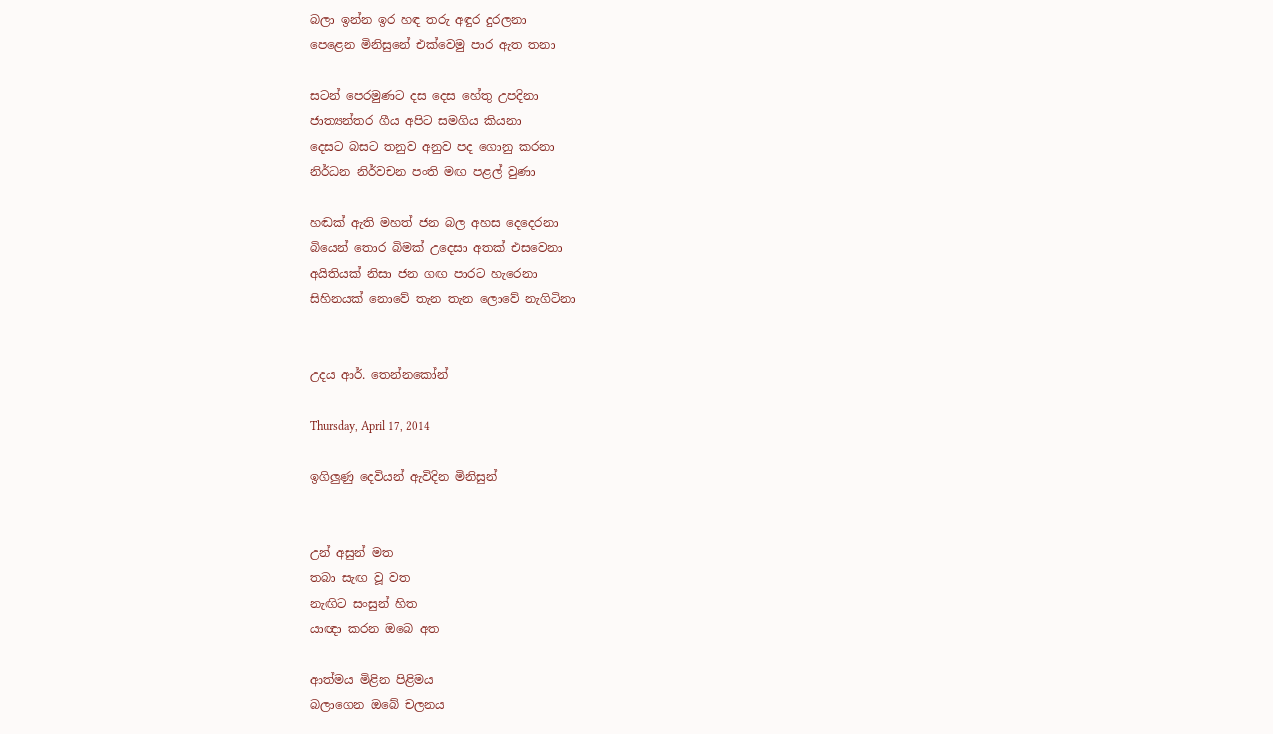බලා ඉන්න ඉර හඳ තරු අඳුර දුරලනා
පෙළෙන මිනිසුනේ එක්වෙමු පාර ඇත තනා

සටන් පෙරමුණට දස දෙස හේතු උපදිනා
ජාත්‍යන්තර ගීය අපිට සමගිය කියනා
දෙසට බසට තනුව අනුව පද ගොනු කරනා
නිර්ධන නිර්වචන පංති මඟ පළල් වුණා

හඬක් ඇති මහත් ජන බල අහස දෙදෙරනා
බියෙන් තොර බිමක් උදෙසා අතක් එසවෙනා
අයිතියක් නිසා ජන ගඟ පාරට හැරෙනා
සිහිනයක් නොවේ තැන තැන ලොවේ නැගිටිනා


උදය ආර්. තෙන්නකෝන්

Thursday, April 17, 2014

ඉගිලුණු දෙවියන් ඇවිදින මිනිසුන්


උන් අසුන් මත
තබා සැඟ වූ වත
නැඟිට සංසුන් හිත
යාඥා කරන ඔබෙ අත

ආත්මය මිළින පිළිමය
බලාගෙන ඔබේ චලනය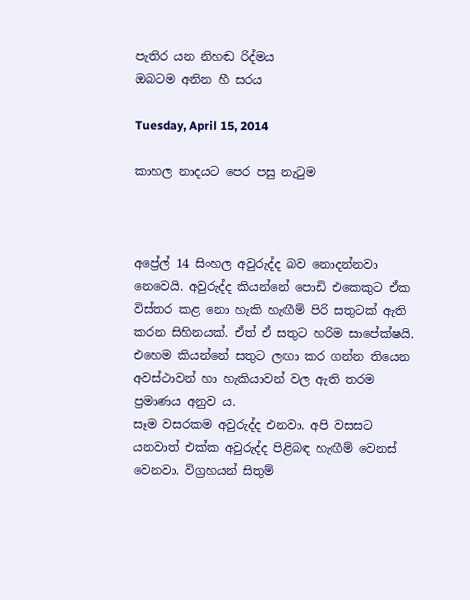පැතිර යන නිහඬ රිද්මය
ඔබටම අනින හී සරය

Tuesday, April 15, 2014

කාහල නාදයට පෙර පසු නැටුම



අප්‍රේල් 14 සිංහල අවුරුද්ද බව නොදන්නවා නෙවෙයි. අවුරුද්ද කියන්නේ පොඩි එකෙකුට ඒක විස්තර කළ නො හැකි හැඟීම් පිරි සතුටක් ඇති කරන සිහිනයක්. ඒත් ඒ සතුට හරිම සාපේක්ෂයි. එහෙම කියන්නේ සතුට ලඟා කර ගන්න තියෙන අවස්ථාවන් හා හැකියාවන් වල ඇති තරම ප්‍රමාණය අනුව ය.
සෑම වසරකම අවුරුද්ද එනවා. අපි වසසට යනවාත් එක්ක අවුරුද්ද පිළිබඳ හැඟීම් වෙනස් වෙනවා. විග්‍රහයන් සිතුම්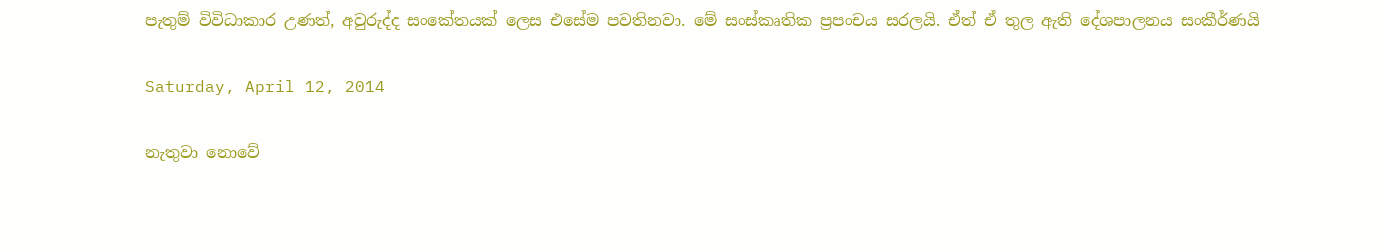පැතුම් විවිධාකාර උණත්, අවුරුද්ද සංකේතයක් ලෙස එසේම පවතිනවා. මේ සංස්කෘතික ප්‍රපංචය සරලයි. ඒත් ඒ තුල ඇති දේශපාලනය සංකීර්ණයි

Saturday, April 12, 2014

නැතුවා නොවේ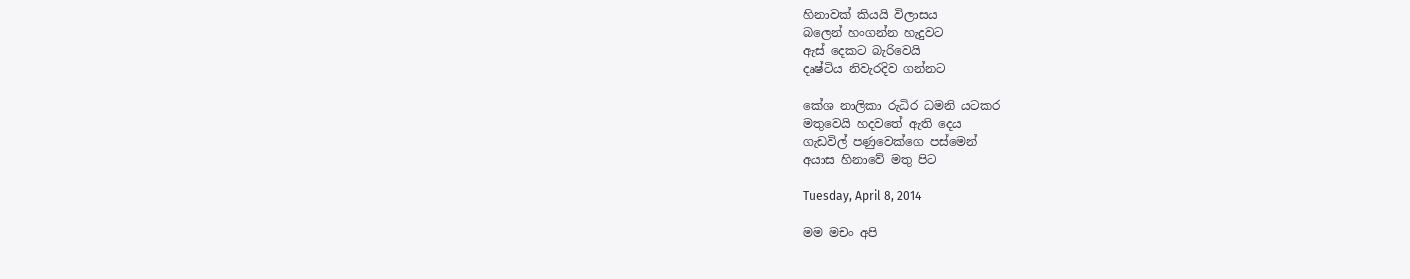හිනාවක් කියයි විලාසය
බලෙන් හංගන්න හැදුවට
ඇස් දෙකට බැරිවෙයි
දෘෂ්ටිය නිවැරදිව ගන්නට

කේශ නාලිකා රුධිර ධමනි යටකර
මතුවෙයි හදවතේ ඇති දෙය
ගැඩවිල් පණුවෙක්ගෙ පස්මෙන්
අයාස හිනාවේ මතු පිට

Tuesday, April 8, 2014

මම මචං අපි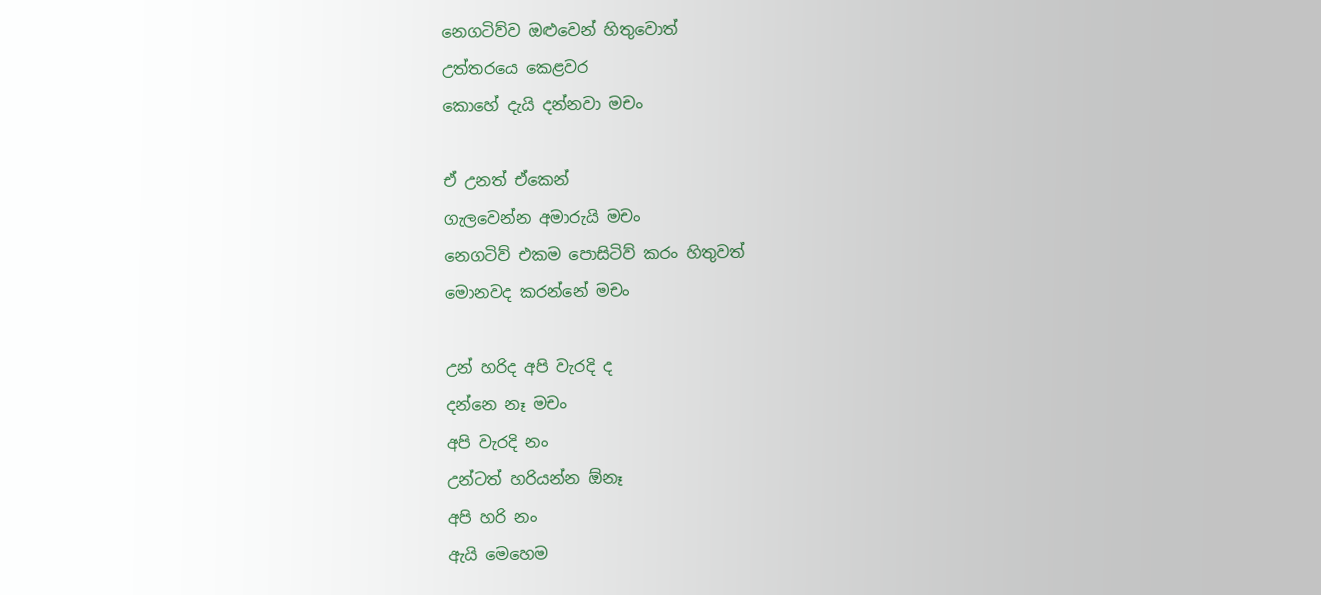නෙගටිව්ව ඔළුවෙන් හිතුවොත්
උත්තරයෙ කෙළවර
කොහේ දැයි දන්නවා මචං

ඒ උනත් ඒකෙන්
ගැලවෙන්න අමාරුයි මචං
නෙගටිව් එකම පොසිටිව් කරං හිතුවත්
මොනවද කරන්නේ මචං

උන් හරිද අපි වැරදි ද
දන්නෙ නෑ මචං
අපි වැරදි නං
උන්ටත් හරියන්න ඕනෑ
අපි හරි නං
ඇයි මෙහෙම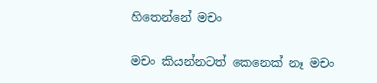හිතෙන්නේ මචං

මචං කියන්නටත් කෙනෙක් නෑ මචං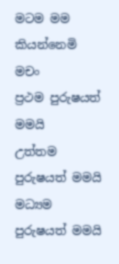මටම මම කියන්නෙමි මචං
ප්‍රථම පුරුෂයත් මමයි
උත්තම පුරුෂයත් මමයි
මධ්‍යම පුරුෂයත් මමයි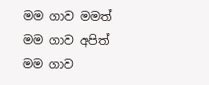මම ගාව මමත්
මම ගාව අපිත්
මම ගාව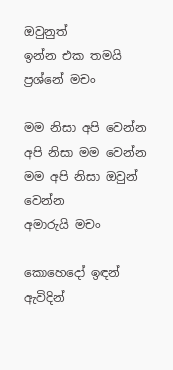ඔවුනුත්
ඉන්න එක තමයි ප්‍රශ්නේ මචං

මම නිසා අපි වෙන්න
අපි නිසා මම වෙන්න
මම අපි නිසා ඔවුන් වෙන්න
අමාරුයි මචං

කොහෙදෝ ඉඳන් ඇවිදින්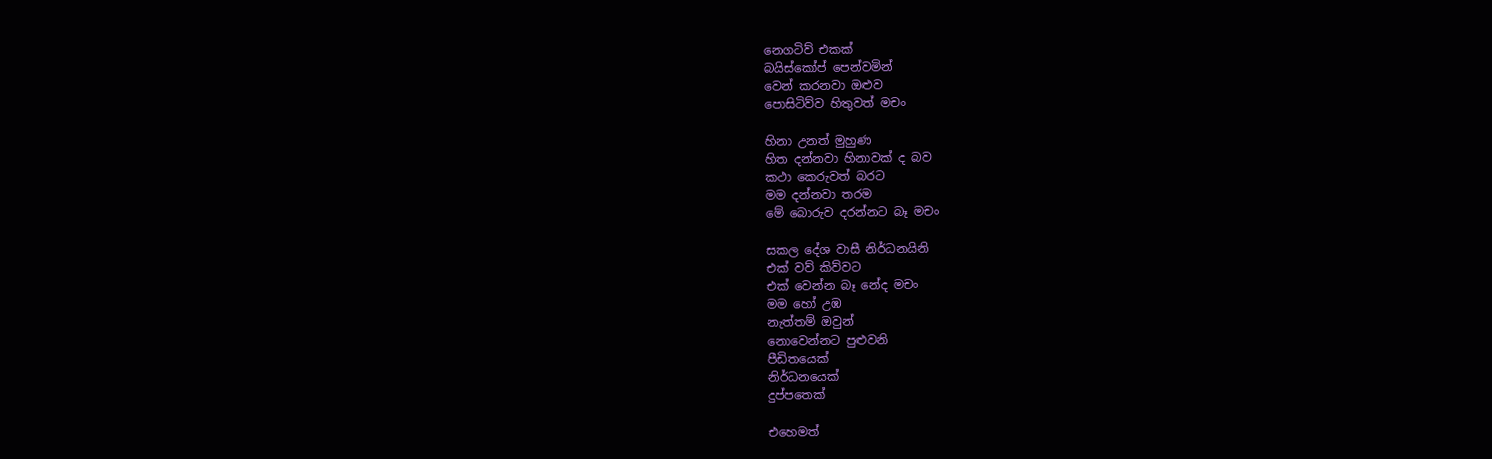නෙගටිව් එකක්
බයිස්කෝප් පෙන්වමින්
වෙන් කරනවා ඔළුව
පොසිටිව්ව හිතුවත් මචං

හිනා උනත් මුහුණ
හිත දන්නවා හිනාවක් ද බව
කථා කෙරුවත් බරට
මම දන්නවා තරම
මේ බොරුව දරන්නට බෑ මචං

සකල දේශ වාසී නිර්ධනයිනි
එක් වව් කිව්වට
එක් වෙන්න බෑ නේද මචං
මම හෝ උඹ
නැත්තම් ඔවුන්
නොවෙන්නට පුළුවනි
පීඩිතයෙක්
නිර්ධනයෙක්
දුප්පතෙක්

එහෙමත්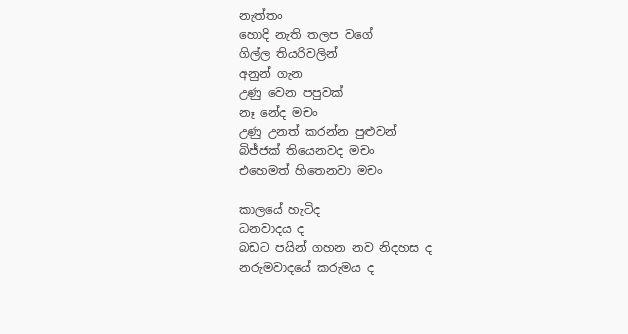නැත්තං
හොදි නැති තලප වගේ
ගිල්ල තියරිවලින්
අනුන් ගැන
උණු වෙන පපුවක්
නෑ නේද මචං
උණු උනත් කරන්න පුළුවන්
බිජ්ජක් තියෙනවද මචං
එහෙමත් හිතෙනවා මචං

කාලයේ හැටිද
ධනවාදය ද
බඩට පයින් ගහන නව නිදහස ද
නරුමවාදයේ කරුමය ද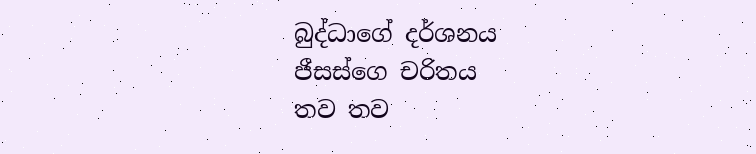බුද්ධාගේ දර්ශනය
ජීසස්ගෙ චරිතය
තව තව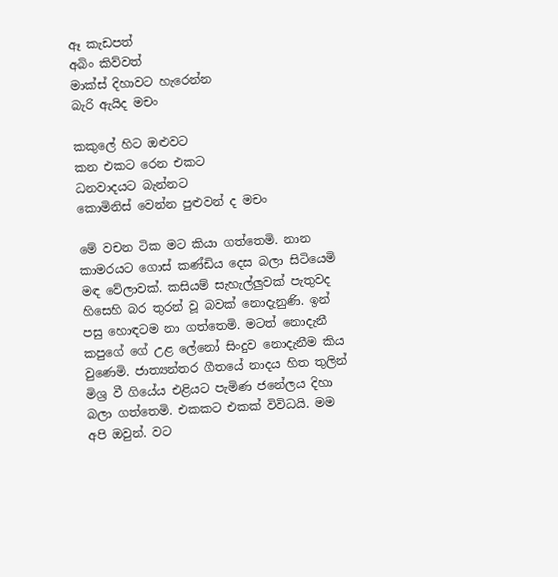ඈ කැඩපත්
අබිං කිව්වත්
මාක්ස් දිහාවට හැරෙන්න
බැරි ඇයිද මචං

කකුලේ හිට ඔළුවට
කන එකට රෙන එකට
ධනවාදයට බැන්නට
කොමිනිස් වෙන්න පුළුවන් ද මචං

මේ වචන ටික මට කියා ගත්තෙමි. නාන කාමරයට ගොස් කණ්ඩිය දෙස බලා සිටියෙමි මඳ වේලාවක්. කසියම් සැහැල්ලුවක් පැතුවද හිසෙහි බර තුරන් වූ බවක් නොදැනුණි. ඉන් පසු හොඳටම නා ගත්තෙමි. මටත් නොදැනී කපුගේ ගේ උළ ලේනෝ සිංදුව නොදැනීම කිය වුණෙමි. ජාත්‍යන්තර ගීතයේ නාදය හිත තුලින් මිශ්‍ර වී ගියේය එළියට පැමිණ ජනේලය දිහා බලා ගත්තෙමි. එකකට එකක් විවිධයි. මම අපි ඔවුන්. වට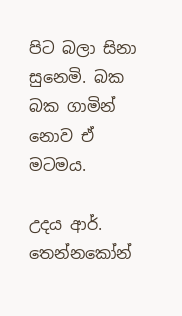පිට බලා සිනා සුනෙමි. බක බක ගාමින් නොව ඒ මටමය.

උදය ආර්. තෙන්නකෝන්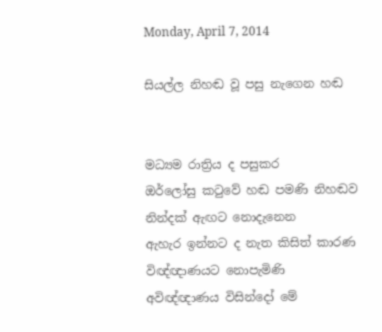Monday, April 7, 2014

සියල්ල නිහඬ වූ පසු නැගෙන හඬ


මධ්‍යම රාත්‍රිය ද පසුකර
ඔර්ලෝසු කටුවේ හඬ පමණි නිහඬව
නින්දක් ඇඟට නොදැනෙන
ඇහැර ඉන්නට ද නැත කිසිත් කාරණ
විඥ්ඥාණයට නොපැමිණි
අවිඥ්ඥාණය විසින්දෝ මේ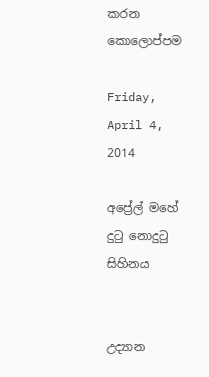කරන කොලොප්පම

Friday, April 4, 2014

අප්‍රේල් මහේ දුටු නොදුටු සිහිනය


උද්‍යාන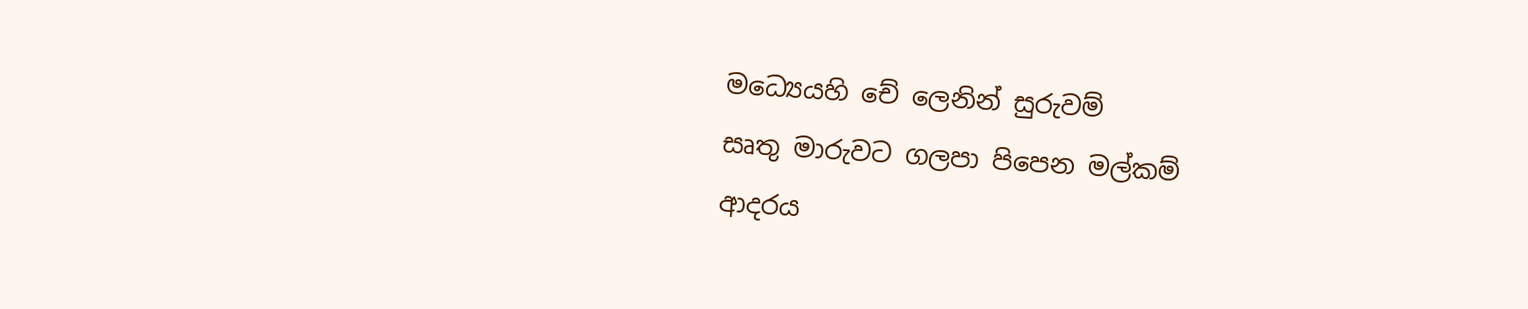මධ්‍යෙයහි චේ ලෙනින් සුරුවම්
සෘතු මාරුවට ගලපා පිපෙන මල්කම්
ආදරය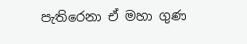පැතිරෙනා ඒ මහා ගුණ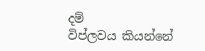දම්
විප්ලවය කියන්නේ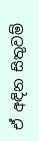ඒ අඳින සිතුවම්